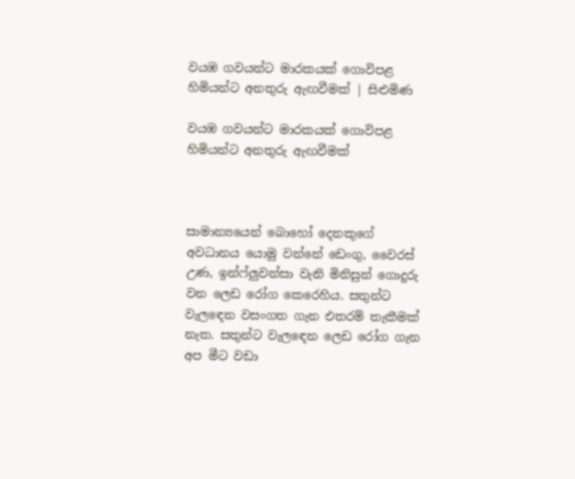වයඹ ගවයන්ට මාරකයක් ගොවිපළ හිමියන්ට අනතුරු ඇඟවීමක් | සිළුමිණ

වයඹ ගවයන්ට මාරකයක් ගොවිපළ හිමියන්ට අනතුරු ඇඟවීමක්



සාමාන්‍යයෙන් බොහෝ දෙනකුගේ අවධානය යොමු වන්නේ ඩෙංගු, වෛරස් උණ, ඉන්ෆ්ලුවන්සා වැනි මිනිසුන් ගොදුරු වන ලෙඩ රෝග කෙරෙහිය. සතුන්ට වැල‍ඳෙන වසංගත ගැන එතරම් තැකීමක් නැත. සතුන්ට වැල‍ඳෙන ලෙඩ රෝග ගැන අප මීට වඩා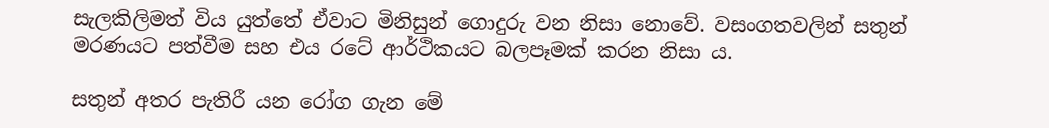සැලකිලිමත් විය යුත්තේ ඒවාට මිනිසුන් ගොදුරු වන නිසා නොවේ. වසංගතවලින් සතුන් මරණයට පත්වීම සහ එය රටේ ආර්ථිකයට බලපෑමක් කරන නිසා ය.

සතුන් අතර පැතිරී යන රෝග ගැන මේ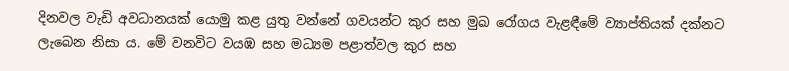දිනවල වැඩි අවධානයක් යොමු කළ යුතු වන්නේ ගවයන්ට කුර සහ මුඛ රෝගය වැළඳීමේ ව්‍යාප්තියක් දක්නට ලැබෙන නිසා ය. මේ වනවිට වයඹ සහ මධ්‍යම පළාත්වල කුර සහ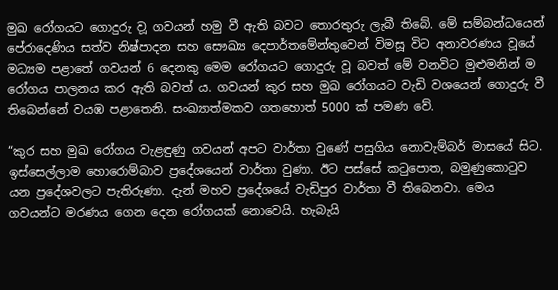මුඛ රෝගයට ගොදුරු ව‍ූ ගවයන් හමු වී ඇති බවට තොරතුරු ලැබී තිබේ. මේ සම්බන්ධයෙන් පේරාදෙණිය සත්ව නිෂ්පාදන සහ සෞඛ්‍ය දෙපාර්තමේන්තුවෙන් විමසූ විට අනාවරණය වූයේ මධ්‍යම පළාතේ ගවයන් 6 දෙනකු මෙම රෝගයට ගොදුරු වූ බවත් මේ වනවිට මුළුමනින් ම රෝගය පාලනය කර ඇති බවත් ය. ගවයන් කුර සහ මුඛ රෝගයට වැඩි වශයෙන් ගොදුරු වී තිබෙන්නේ වයඹ පළාතෙනි. සංඛ්‍යාත්මකව ගතහොත් 5000 ක් පමණ වේ.

“කුර සහ මුඛ රෝගය වැළඳුණු ගවයන් අපට වාර්තා වුණේ පසුගිය නොවැම්බර් මාසයේ සිට. ඉස්සෙල්ලාම හොරොම්බාව ප්‍රදේශයෙන් වාර්තා වුණා. ඊට පස්සේ කටුපොත, බමුණුකොටුව යන ප්‍රදේශවලට පැතිරුණා. දැන් මහව ප්‍රදේශයේ වැඩිපුර වාර්තා වී තිබෙනවා. මෙය ගවයන්ට මරණය ගෙන දෙන රෝගයක් නොවෙයි. හැබැයි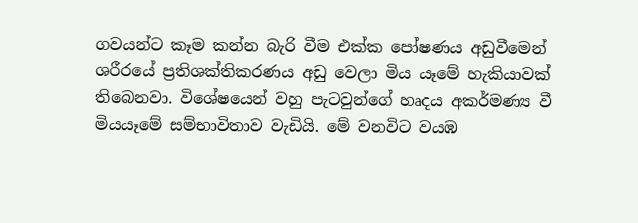ගවයන්ට කෑම කන්න බැරි වීම එක්ක පෝෂණය අඩුවීමෙන් ශරීරයේ ප්‍රතිශක්තිකරණය අඩු වෙලා මිය යෑමේ හැකියාවක් තිබෙනවා. විශේෂයෙන් වහු පැටවුන්ගේ හෘදය අකර්මණ්‍ය වී මියයෑමේ සම්භාවිතාව වැඩියි. මේ වනවිට වයඹ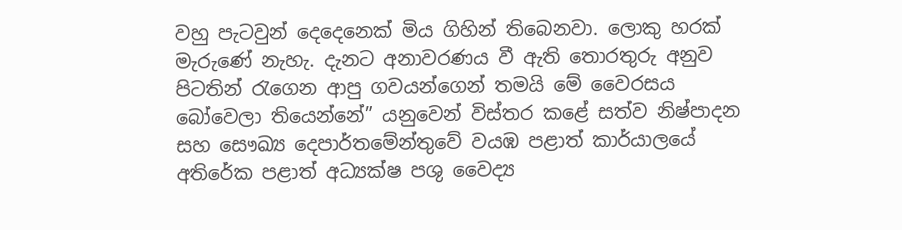වහු පැටවුන් දෙදෙනෙක් මිය ගිහින් තිබෙනවා. ලොකු හරක් මැරුණේ නැහැ. දැනට අනාවරණය වී ඇති තොරතුරු අනුව පිටතින් රැගෙන ආපු ගවයන්ගෙන් තමයි මේ වෛරසය බෝවෙලා තියෙන්නේ” යනුවෙන් විස්තර කළේ සත්ව නිෂ්පාදන සහ සෞඛ්‍ය දෙපාර්තමේන්තුවේ වයඹ පළාත් කාර්යාලයේ අතිරේක පළාත් අධ්‍යක්ෂ පශු වෛද්‍ය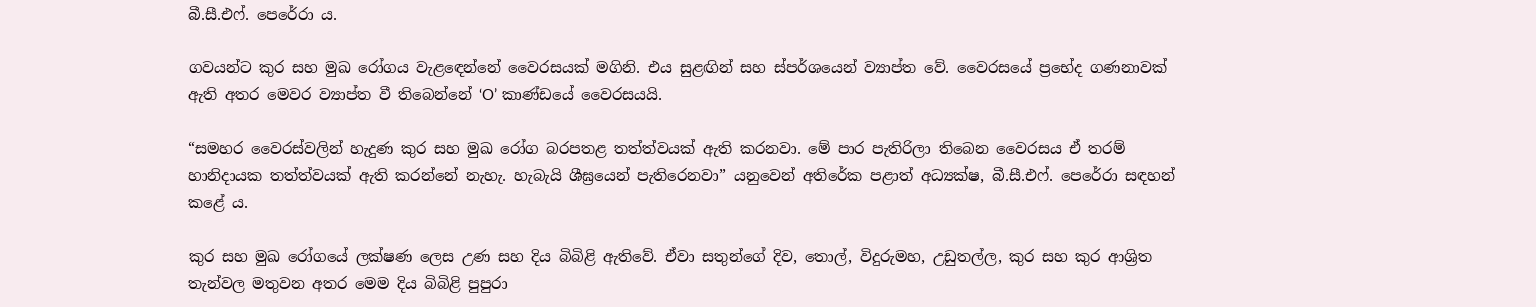බී.සී.එෆ්‍. පෙරේරා ය.

ගවයන්ට කුර සහ මුඛ රෝගය වැළ‍ඳෙන්නේ වෛරසයක් මගිනි. එය සුළඟින් සහ ස්පර්ශයෙන් ව්‍යාප්ත වේ. වෛරසයේ ප්‍රභේද ගණනාවක් ඇති අතර මෙවර ව්‍යාප්ත වී තිබෙන්නේ ‘O’ කාණ්ඩයේ වෛරසයයි.

“සමහර වෛරස්වලින් හැදුණ කුර සහ මුඛ ‍රෝග බරපතළ තත්ත්වයක් ඇති කරනවා. මේ පාර පැතිරිලා තිබෙන වෛරසය ඒ තරම් හානිදායක තත්ත්වයක් ඇති කරන්නේ නැහැ. හැබැයි ශීඝ්‍රයෙන් පැතිරෙනවා” යනුවෙන් අතිරේක පළාත් අධ්‍යක්ෂ, බී.සී.එෆ්. පෙරේරා සඳහන් කළේ ය.

කුර සහ මුඛ රෝගයේ ලක්ෂණ ලෙස උණ සහ දිය බිබිළි ඇතිවේ. ඒවා සතුන්ගේ දිව, තොල්, විදුරුමහ, උඩුතල්ල, කුර සහ කුර ආශ්‍රිත තැන්වල මතුවන අතර මෙම දිය බිබිළි පුපුරා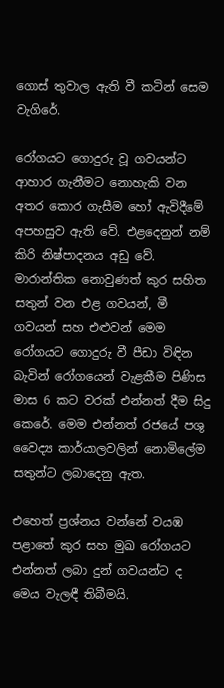ගොස් තුවාල ඇති වී කටින් සෙම වැගිරේ‍.

රෝගයට ගොදුරු වූ ගවයන්ට ආහාර ගැනීමට නොහැකි වන අතර කොර ගැසීම හෝ ඇවිදීමේ අපහසුව ඇති වේ. එළදෙනුන් නම් කිරි නිෂ්පාදනය අඩු වේ. මාරාන්තික නොවුණත් කුර සහිත සතුන් වන එළ ගවයන්, මී ගවයන් සහ එළුවන් මෙම රෝගයට ගොදුරු වී පීඩා විඳින බැවින් ‍රෝගයෙන් වැළකීම පිණිස මාස 6 කට වරක් එන්නත් දීම සිදු කෙරේ. මෙම එන්නත් රජයේ පශු වෛද්‍ය කාර්යාලවලින් නොමිලේම සතුන්ට ලබාදෙනු ඇත.

එහෙත් ප්‍රශ්නය වන්නේ වයඹ පළාතේ කුර සහ මුඛ රෝගයට එන්නත් ලබා දුන් ගවයන්ට ද මෙය වැලඳී තිබීමයි.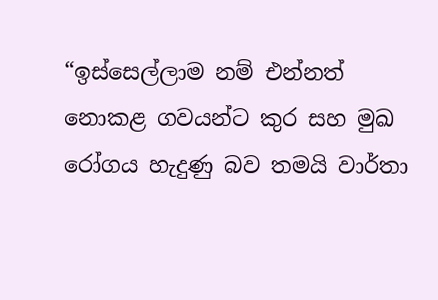“ඉස්සෙල්ලාම නම් එන්නත් නොකළ ගවයන්ට කුර සහ මුඛ රෝගය හැදුණු බව තමයි වාර්තා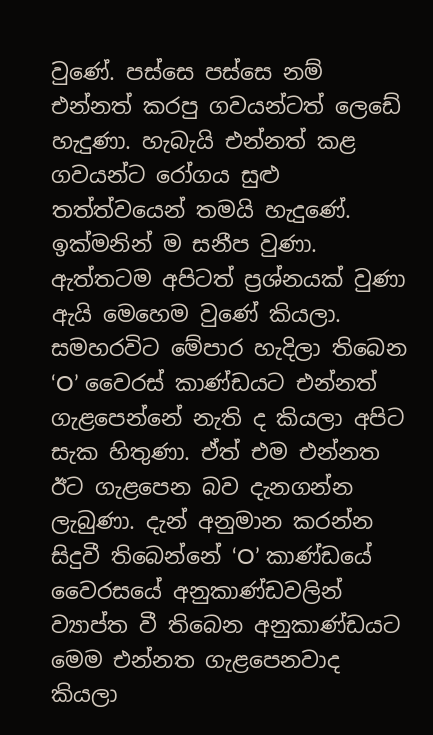වුණේ. පස්සෙ පස්සෙ නම් එන්නත් කරපු ගවයන්ටත් ලෙඩේ හැදුණා. හැබැයි එන්නත් කළ ගවයන්ට රෝගය සුළු තත්ත්වයෙන් තමයි හැදුණේ. ඉක්මනින් ම සනීප වුණා. ඇත්තටම අපිටත් ප්‍රශ්නයක් වුණා ඇයි මෙහෙම වුණේ කියලා. සමහරවිට මේපාර හැදිලා තිබෙන ‘O’ වෛරස් කාණ්ඩයට එන්නත් ගැළපෙන්නේ නැති ද කියලා අපිට සැක හිතුණා. ඒත් එම එන්නත ඊට ගැළපෙන බව දැනගන්න ලැබුණා. දැන් අනුමාන කරන්න සිදුවී තිබෙන්නේ ‘O’ කාණ්ඩයේ වෛරසයේ අනුකාණ්ඩවලින් ව්‍යාප්ත වී තිබෙන අනුකාණ්ඩයට මෙම එන්නත ගැළපෙනවාද කියලා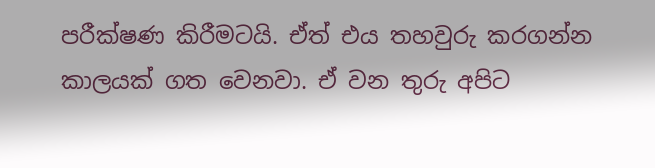පරීක්ෂණ කිරීමටයි. ඒත් එය තහවුරු කරගන්න කාලයක් ගත වෙනවා. ඒ වන තුරු අපිට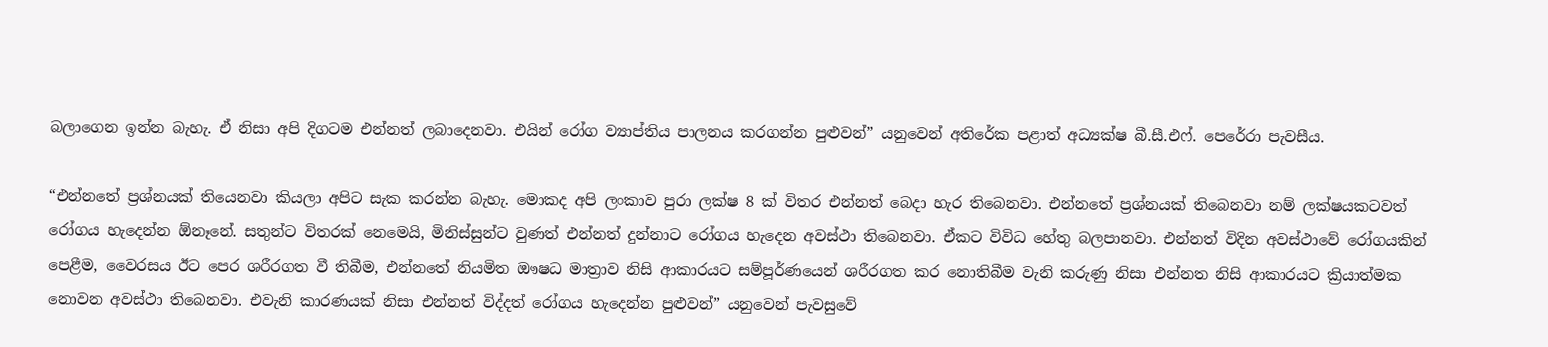බලාගෙන ඉන්න බැහැ. ඒ නිසා අපි දිගටම එන්නත් ලබාදෙනවා. එයින් රෝග ව්‍යාප්තිය පාලනය කරගන්න පුළුවන්” යනුවෙන් අතිරේක පළාත් අධ්‍යක්ෂ බී.සී.එ‍ෆ්. පෙරේරා පැවසීය.

“එන්නතේ ප්‍රශ්නයක් තියෙනවා කියලා අපිට සැක කරන්න බැහැ. මොකද අපි ලංකාව පුරා ලක්ෂ 8 ක් විතර එන්නත් බෙදා හැර තිබෙනවා. එන්නතේ ප්‍රශ්නයක් තිබෙනවා නම් ලක්ෂයකටවත් රෝගය හැදෙන්න ඕනෑනේ. සතුන්ට විතරක් නෙමෙයි, මිනිස්සුන්ට වුණත් එන්නත් දුන්නාට රෝගය හැදෙන අවස්ථා තිබෙනවා. ඒකට විවිධ හේතු බලපානවා. එන්නත් විදින අවස්ථාවේ රෝගයකින් පෙළීම, වෛරසය ඊට පෙර ශරීරගත වී තිබීම, එන්නතේ නියමිත ඖෂධ මාත්‍රාව නිසි ආකාරයට සම්පූර්ණයෙන් ශරීරගත කර නොතිබීම වැනි කරුණු නිසා එන්නත නිසි ආකාරයට ක්‍රියාත්මක නොවන අවස්ථා තිබෙනවා. එවැනි කාරණයක් නිසා එන්නත් විද්දත් රෝගය හැදෙන්න පුළුවන්” යනුවෙන් පැවසුවේ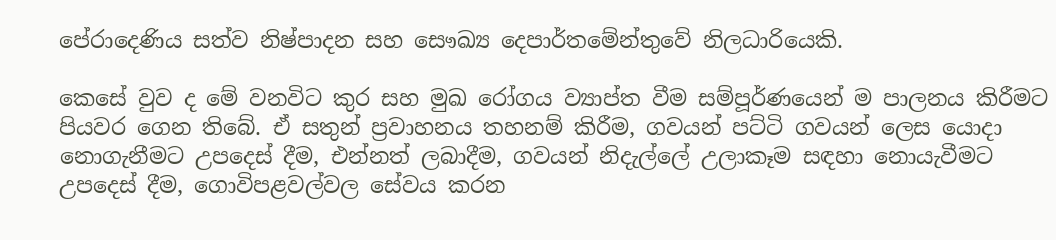පේරාදෙණිය සත්ව නිෂ්පාදන සහ සෞඛ්‍ය දෙපාර්තමේන්තුවේ නිලධාරියෙකි.

කෙසේ වුව ද මේ වනවිට කුර සහ මුඛ රෝගය ව්‍යාප්ත වීම සම්පූර්ණයෙන් ම පාලනය කිරීමට පියවර ගෙන තිබේ. ඒ සතුන් ප්‍රවාහනය තහනම් කිරීම, ගවයන් පට්ටි ගවයන් ලෙස යොදා නොගැනීමට උපදෙස් දීම, එන්නත් ලබාදීම, ගවයන් නිදැල්ලේ උලාකෑම සඳහා නොයැවීමට උපදෙස් දීම, ගොවිපළවල්වල සේවය කරන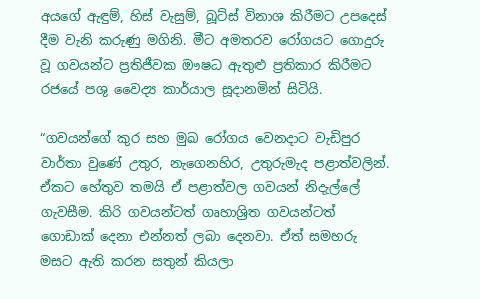අයගේ ඇඳුම්, හිස් වැසුම්, බූට්ස් විනාශ කිරීමට උපදෙස් දීම වැනි කරුණු මගිනි. මීට අමතරව රෝගයට ගොදුරු වූ ගවයන්ට ප්‍රතිජීවක ඖෂධ ඇතුළු ප්‍රතිකාර කිරීමට රජයේ පශු වෛද්‍ය කාර්යාල සූදානමින් සිටියි.

“ගවයන්ගේ කුර සහ මුඛ රෝගය වෙනදාට වැඩිපුර වාර්තා වුණේ උතුර, නැගෙනහිර, උතුරුමැද පළාත්වලින්. ඒකට හේතුව තමයි ඒ පළාත්වල ගවයන් නිදැල්ලේ ගැවසීම. කිරි ගවයන්ටත් ගෘහාශ්‍රිත ගවයන්ටත් ගොඩාක් දෙනා එන්නත් ලබා දෙනවා. ඒත් සමහරු මසට ඇති කරන සතුන් කියලා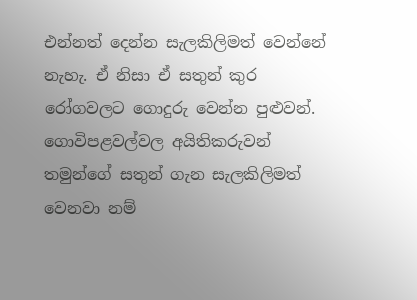එන්නත් දෙන්න සැලකිලිමත් වෙන්නේ නැහැ. ඒ නිසා ඒ සතුන් කුර රෝගවලට ගොදුරු වෙන්න පුළුවන්. ගොවිපළවල්වල අයිතිකරුවන් තමුන්ගේ සතුන් ගැන සැලකිලිමත් වෙනවා නම්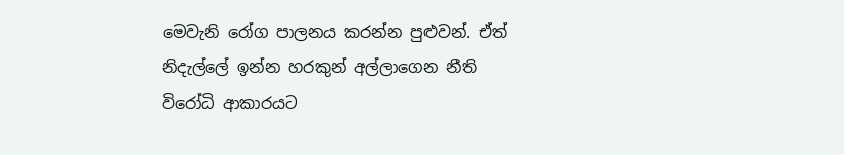මෙවැනි රෝග පාලනය කරන්න පුළුවන්. ඒත් නිදැල්ලේ ඉන්න හරකුන් අල්ලාගෙන නීති වි‍රෝධි ආකාරයට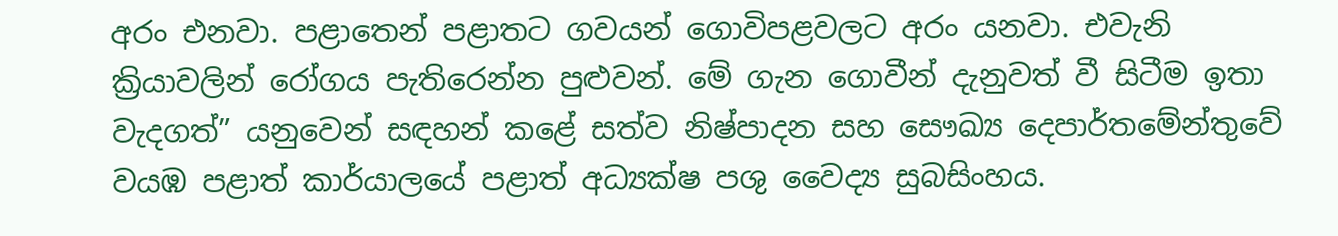අරං එනවා. පළාතෙන් පළාතට ගවයන් ගොවිපළවලට අරං යනවා. එවැනි ක්‍රියාවලින් රෝගය පැතිරෙන්න පුළුවන්. මේ ගැන ගොවීන් දැනුවත් වී සිටීම ඉතා වැදගත්” යනුවෙන් සඳහන් කළේ සත්ව නිෂ්පාදන සහ සෞඛ්‍ය දෙපාර්තමේන්තුවේ වයඹ පළාත් කාර්යාලයේ පළාත් අධ්‍යක්ෂ පශු වෛද්‍ය සුබසිංහය.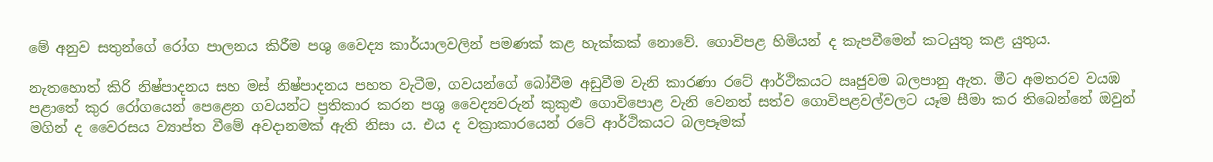මේ අනුව සතුන්ගේ රෝග පාලනය කිරීම පශු වෛද්‍ය කාර්යාලවලින් පමණක් කළ හැක්කක් නොවේ. ගොවිපළ හිමියන් ද කැපවීමෙන් කටයුතු කළ යුතුය.

නැතහොත් කිරි නිෂ්පාදනය සහ මස් නිෂ්පාදනය පහත වැටීම, ගවයන්ගේ බෝවීම අඩුවීම වැනි කාරණා රටේ ආර්ථිකයට ඍජුවම බලපානු ඇත. මීට අමතරව වයඹ පළාතේ කුර රෝගයෙන් පෙළෙන ගවයන්ට ප්‍රතිකාර කරන පශු වෛද්‍යවරුන් කුකුළු ගොවිපොළ වැනි වෙනත් සත්ව ගොවිපළවල්වලට යෑම සීමා කර තිබෙන්නේ ඔවුන් මගින් ද වෛරසය ව්‍යාප්ත වීමේ අවදානමක් ඇති නිසා ය. එය ද වක්‍රාකාරයෙන් රටේ ආර්ථිකයට බලපෑමක්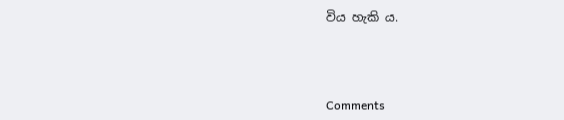විය හැකි ය.



Comments